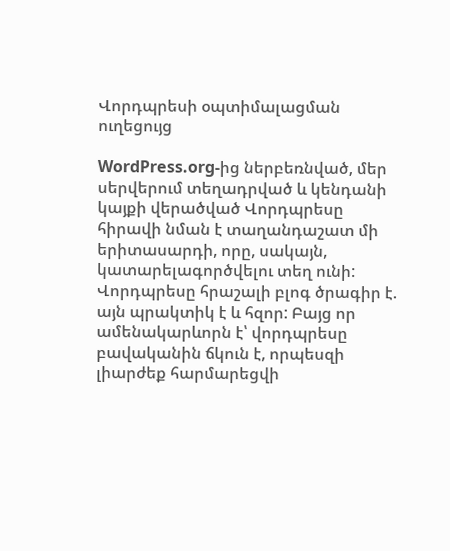Վորդպրեսի օպտիմալացման ուղեցույց

WordPress.org-ից ներբեռնված, մեր սերվերում տեղադրված և կենդանի կայքի վերածված Վորդպրեսը հիրավի նման է տաղանդաշատ մի երիտասարդի, որը, սակայն, կատարելագործվելու տեղ ունի:
Վորդպրեսը հրաշալի բլոգ ծրագիր է. այն պրակտիկ է և հզոր: Բայց որ ամենակարևորն է՝ վորդպրեսը բավականին ճկուն է, որպեսզի լիարժեք հարմարեցվի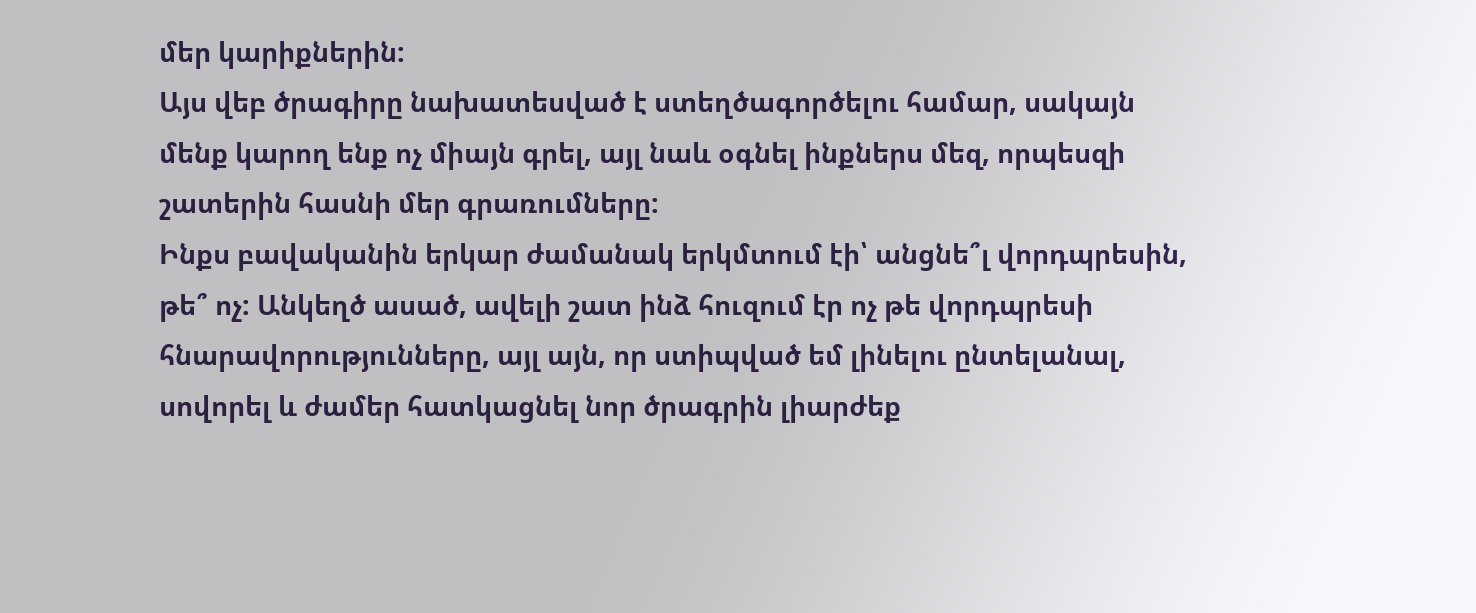մեր կարիքներին:
Այս վեբ ծրագիրը նախատեսված է ստեղծագործելու համար, սակայն մենք կարող ենք ոչ միայն գրել, այլ նաև օգնել ինքներս մեզ, որպեսզի շատերին հասնի մեր գրառումները:
Ինքս բավականին երկար ժամանակ երկմտում էի՝ անցնե՞լ վորդպրեսին, թե՞ ոչ: Անկեղծ ասած, ավելի շատ ինձ հուզում էր ոչ թե վորդպրեսի հնարավորությունները, այլ այն, որ ստիպված եմ լինելու ընտելանալ, սովորել և ժամեր հատկացնել նոր ծրագրին լիարժեք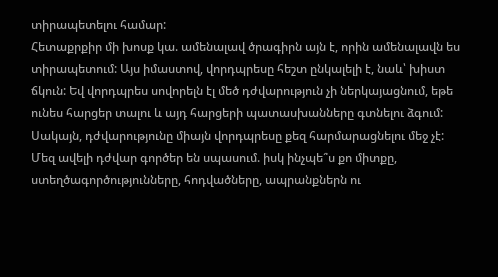տիրապետելու համար:
Հետաքրքիր մի խոսք կա. ամենալավ ծրագիրն այն է, որին ամենալավն ես տիրապետում: Այս իմաստով, վորդպրեսը հեշտ ընկալելի է, նաև՝ խիստ ճկուն: Եվ վորդպրես սովորելն էլ մեծ դժվարություն չի ներկայացնում, եթե ունես հարցեր տալու և այդ հարցերի պատասխանները գտնելու ձգում:
Սակայն, դժվարությունը միայն վորդպրեսը քեզ հարմարացնելու մեջ չէ: Մեզ ավելի դժվար գործեր են սպասում. իսկ ինչպե՞ս քո միտքը, ստեղծագործությունները, հոդվածները, ապրանքներն ու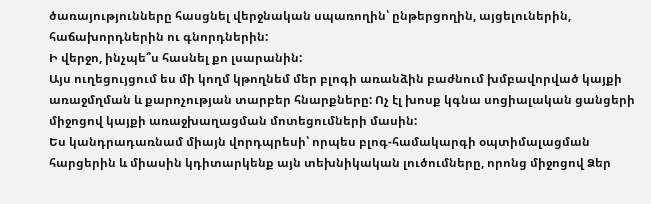ծառայությունները հասցնել վերջնական սպառողին՝ ընթերցողին, այցելուներին, հաճախորդներին ու գնորդներին:
Ի վերջո, ինչպե՞ս հասնել քո լսարանին:
Այս ուղեցույցում ես մի կողմ կթողնեմ մեր բլոգի առանձին բաժնում խմբավորված կայքի առաջմղման և քարոչության տարբեր հնարքները: Ոչ էլ խոսք կգնա սոցիալական ցանցերի միջոցով կայքի առաջխաղացման մոտեցումների մասին:
Ես կանդրադառնամ միայն վորդպրեսի՝ որպես բլոգ-համակարգի օպտիմալացման հարցերին և միասին կդիտարկենք այն տեխնիկական լուծումները, որոնց միջոցով Ձեր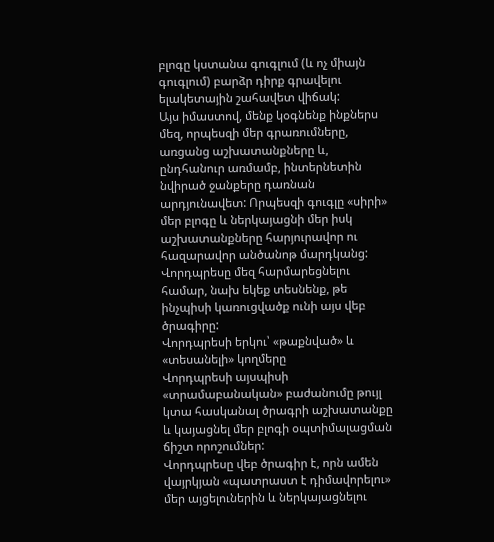բլոգը կստանա գուգլում (և ոչ միայն գուգլում) բարձր դիրք գրավելու ելակետային շահավետ վիճակ:
Այս իմաստով, մենք կօգնենք ինքներս մեզ, որպեսզի մեր գրառումները, առցանց աշխատանքները և, ընդհանուր առմամբ, ինտերնետին նվիրած ջանքերը դառնան արդյունավետ: Որպեսզի գուգլը «սիրի» մեր բլոգը և ներկայացնի մեր իսկ աշխատանքները հարյուրավոր ու հազարավոր անծանոթ մարդկանց:
Վորդպրեսը մեզ հարմարեցնելու համար, նախ եկեք տեսնենք, թե ինչպիսի կառուցվածք ունի այս վեբ ծրագիրը:
Վորդպրեսի երկու՝ «թաքնված» և «տեսանելի» կողմերը
Վորդպրեսի այսպիսի «տրամաբանական» բաժանումը թույլ կտա հասկանալ ծրագրի աշխատանքը և կայացնել մեր բլոգի օպտիմալացման ճիշտ որոշումներ:
Վորդպրեսը վեբ ծրագիր է, որն ամեն վայրկյան «պատրաստ է դիմավորելու» մեր այցելուներին և ներկայացնելու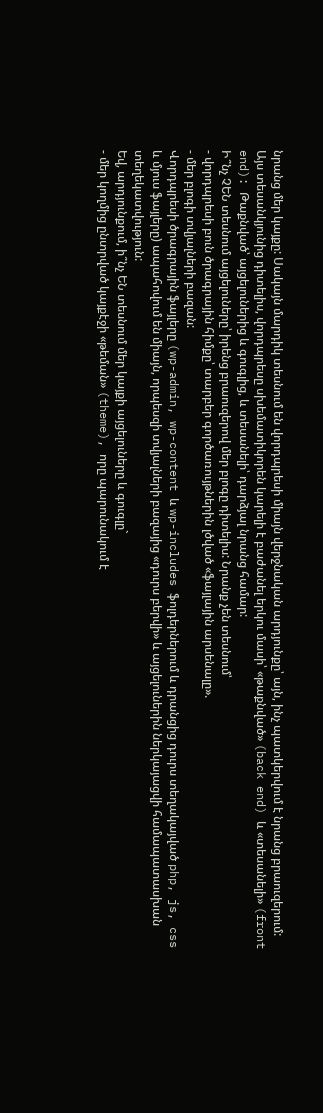նրանց մեր կայքը: Սակայն մարդիկ տեսնում են վորդպրեսի միայն վերջնական արդյունքը՝ այն, ինչ պատկերվում է նրանց բրաուզերում:
Այս տեսանկյունից դիտելիս, վորդպրեսը սխեմատիկորեն կարելի է բաժանել երկու մասի՝ «թաքնված» (back end) և «տեսանելի» (front end): Թաքնված՝ այցելուներից և գուգլից, և տեսանելի՝ դարձյալ նրանց համար:
Ի՞նչ ՉԵՆ տեսնում այցելուները՝ իրենց բրաուզերով մեր բլոգը դիտելիս: Նրանք չեն տեսնում՝
- վորդպրեսի բուն ծրագրային հիմքը՝ տարբեր գործառույթներին լծված «ֆայլային արսենալը».
- մեր բլոգի տվյալների բազան:
Վորդպրեսի ծրագրային ֆայլերը (wp-admin, wp-content և wp-includes ֆոլդերներում և դրանցից դուրս տեղակայված php, js, css և մյուս ֆայլերը) ապահովում են միայն, որպեսզի տվյալների բազայից «դուրս բերվի» և այցելուներին ներկայացվի համապատասխան տեղեկատվություն:
Եվ, արդյունքում, ի՞նչ ԵՆ տեսնում մեր կայքի այցելուները և գուգլը`
- մեր կողմից ընտրված կայքէջի «թեման» (theme), որը պարունակում է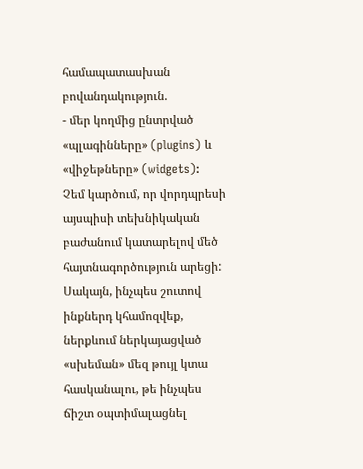համապատասխան բովանդակություն.
- մեր կողմից ընտրված «պլագինները» (plugins) և «վիջեթները» (widgets):
Չեմ կարծում, որ վորդպրեսի այսպիսի տեխնիկական բաժանում կատարելով մեծ հայտնագործություն արեցի: Սակայն, ինչպես շուտով ինքներդ կհամոզվեք, ներքևում ներկայացված «սխեման» մեզ թույլ կտա հասկանալու, թե ինչպես ճիշտ օպտիմալացնել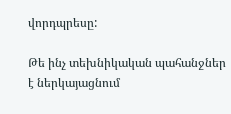վորդպրեսը:

Թե ինչ տեխնիկական պահանջներ է ներկայացնում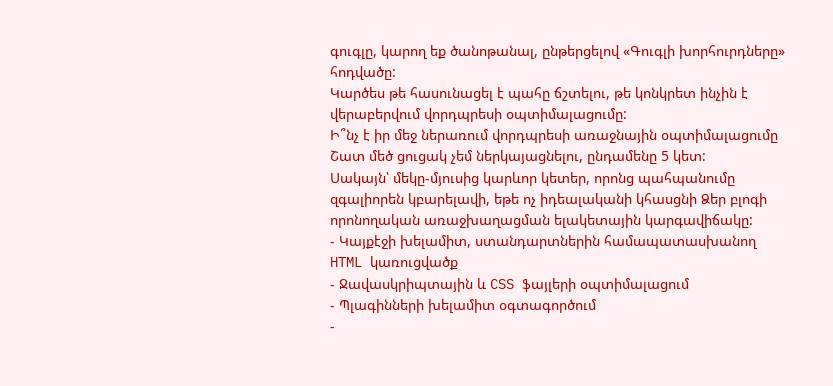գուգլը, կարող եք ծանոթանալ, ընթերցելով «Գուգլի խորհուրդները» հոդվածը:
Կարծես թե հասունացել է պահը ճշտելու, թե կոնկրետ ինչին է վերաբերվում վորդպրեսի օպտիմալացումը:
Ի՞նչ է իր մեջ ներառում վորդպրեսի առաջնային օպտիմալացումը
Շատ մեծ ցուցակ չեմ ներկայացնելու, ընդամենը 5 կետ:
Սակայն՝ մեկը-մյուսից կարևոր կետեր, որոնց պահպանումը զգալիորեն կբարելավի, եթե ոչ իդեալականի կհասցնի Ձեր բլոգի որոնողական առաջխաղացման ելակետային կարգավիճակը:
- Կայքէջի խելամիտ, ստանդարտներին համապատասխանող HTML կառուցվածք
- Ջավասկրիպտային և CSS ֆայլերի օպտիմալացում
- Պլագինների խելամիտ օգտագործում
-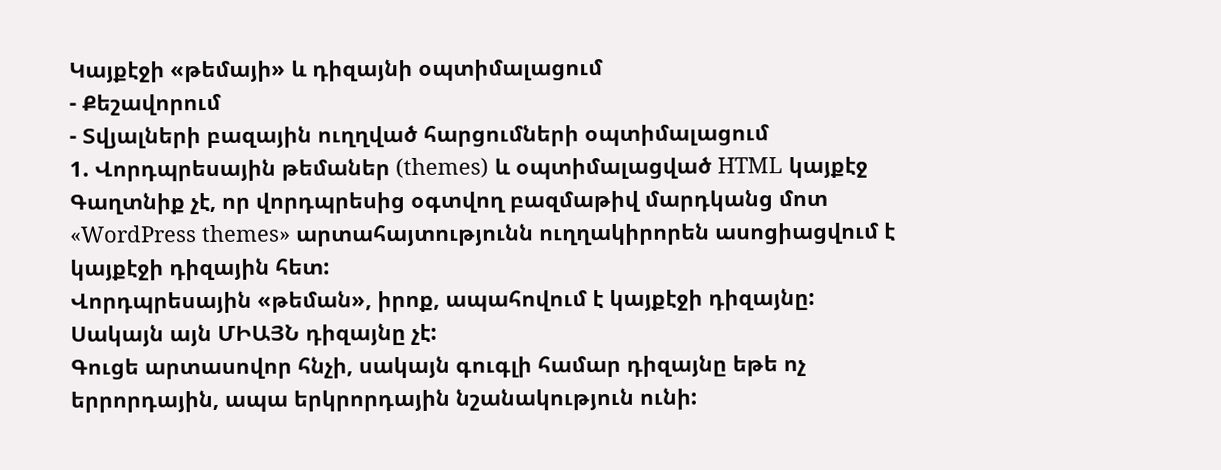Կայքէջի «թեմայի» և դիզայնի օպտիմալացում
- Քեշավորում
- Տվյալների բազային ուղղված հարցումների օպտիմալացում
1. Վորդպրեսային թեմաներ (themes) և օպտիմալացված HTML կայքէջ
Գաղտնիք չէ, որ վորդպրեսից օգտվող բազմաթիվ մարդկանց մոտ «WordPress themes» արտահայտությունն ուղղակիրորեն ասոցիացվում է կայքէջի դիզային հետ:
Վորդպրեսային «թեման», իրոք, ապահովում է կայքէջի դիզայնը: Սակայն այն ՄԻԱՅՆ դիզայնը չէ:
Գուցե արտասովոր հնչի, սակայն գուգլի համար դիզայնը եթե ոչ երրորդային, ապա երկրորդային նշանակություն ունի: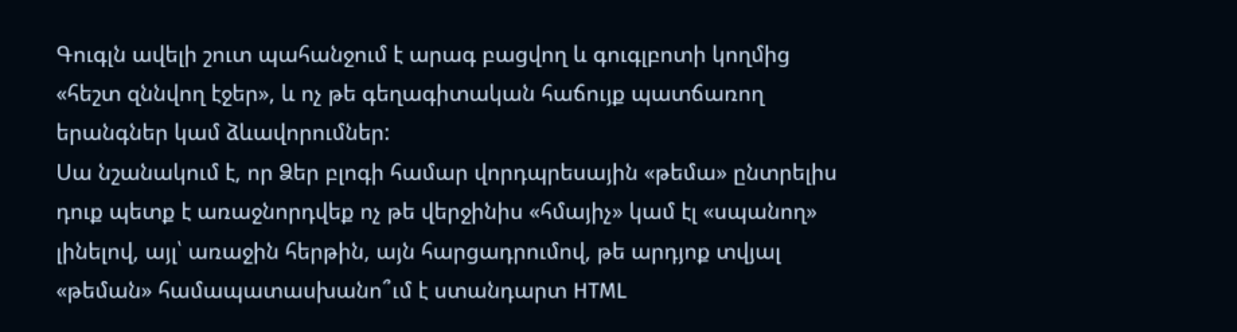Գուգլն ավելի շուտ պահանջում է արագ բացվող և գուգլբոտի կողմից «հեշտ զննվող էջեր», և ոչ թե գեղագիտական հաճույք պատճառող երանգներ կամ ձևավորումներ:
Սա նշանակում է, որ Ձեր բլոգի համար վորդպրեսային «թեմա» ընտրելիս դուք պետք է առաջնորդվեք ոչ թե վերջինիս «հմայիչ» կամ էլ «սպանող» լինելով, այլ՝ առաջին հերթին, այն հարցադրումով, թե արդյոք տվյալ «թեման» համապատասխանո՞ւմ է ստանդարտ HTML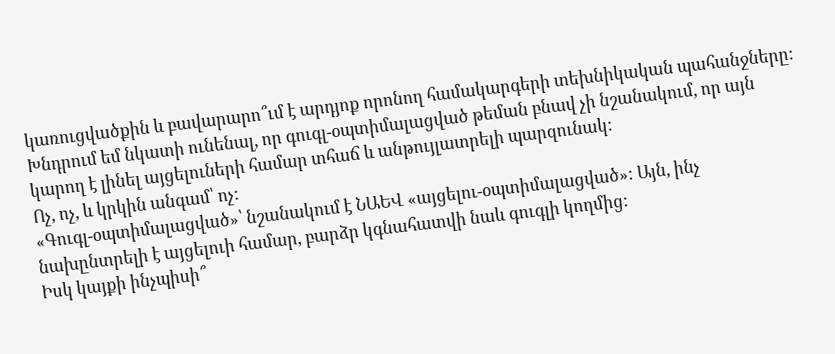կառուցվածքին և բավարարո՞ւմ է արդյոք որոնող համակարգերի տեխնիկական պահանջները:
Խնդրում եմ նկատի ունենալ, որ գուգլ-օպտիմալացված թեման բնավ չի նշանակում, որ այն կարող է լինել այցելուների համար տհաճ և անթույլատրելի պարզունակ:
Ոչ, ոչ, և կրկին անգամ՝ ոչ:
«Գուգլ-օպտիմալացված»՝ նշանակում է ՆԱԵՎ «այցելու-օպտիմալացված»: Այն, ինչ նախընտրելի է այցելուի համար, բարձր կգնահատվի նաև գուգլի կողմից:
Իսկ կայքի ինչպիսի՞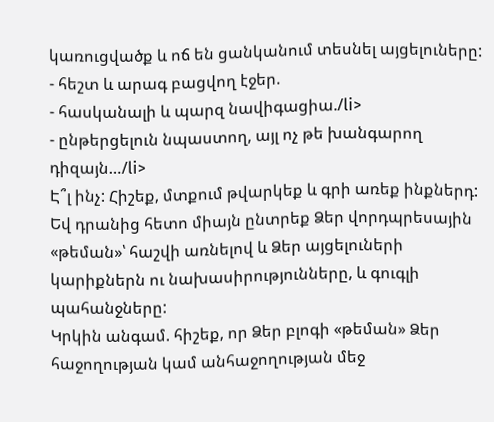կառուցվածք և ոճ են ցանկանում տեսնել այցելուները:
- հեշտ և արագ բացվող էջեր.
- հասկանալի և պարզ նավիգացիա./li>
- ընթերցելուն նպաստող, այլ ոչ թե խանգարող դիզայն…/li>
Է՞լ ինչ: Հիշեք, մտքում թվարկեք և գրի առեք ինքներդ:
Եվ դրանից հետո միայն ընտրեք Ձեր վորդպրեսային «թեման»՝ հաշվի առնելով և Ձեր այցելուների կարիքներն ու նախասիրությունները, և գուգլի պահանջները:
Կրկին անգամ. հիշեք, որ Ձեր բլոգի «թեման» Ձեր հաջողության կամ անհաջողության մեջ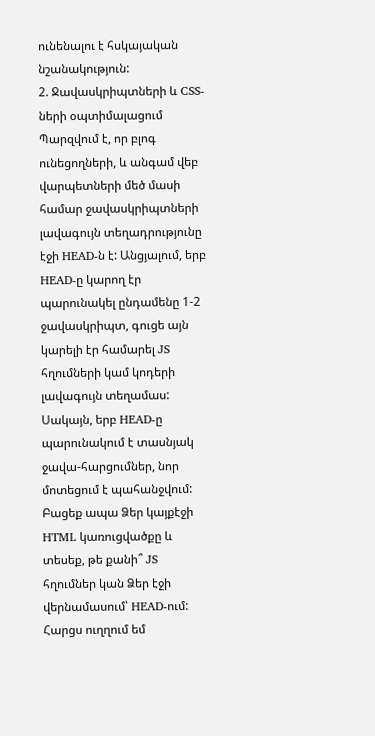ունենալու է հսկայական նշանակություն:
2. Ջավասկրիպտների և CSS-ների օպտիմալացում
Պարզվում է, որ բլոգ ունեցողների, և անգամ վեբ վարպետների մեծ մասի համար ջավասկրիպտների լավագույն տեղադրությունը էջի HEAD-ն է: Անցյալում, երբ HEAD-ը կարող էր պարունակել ընդամենը 1-2 ջավասկրիպտ, գուցե այն կարելի էր համարել JS հղումների կամ կոդերի լավագույն տեղամաս: Սակայն, երբ HEAD-ը պարունակում է տասնյակ ջավա-հարցումներ, նոր մոտեցում է պահանջվում:
Բացեք ապա Ձեր կայքէջի HTML կառուցվածքը և տեսեք, թե քանի՞ JS հղումներ կան Ձեր էջի վերնամասում՝ HEAD-ում: Հարցս ուղղում եմ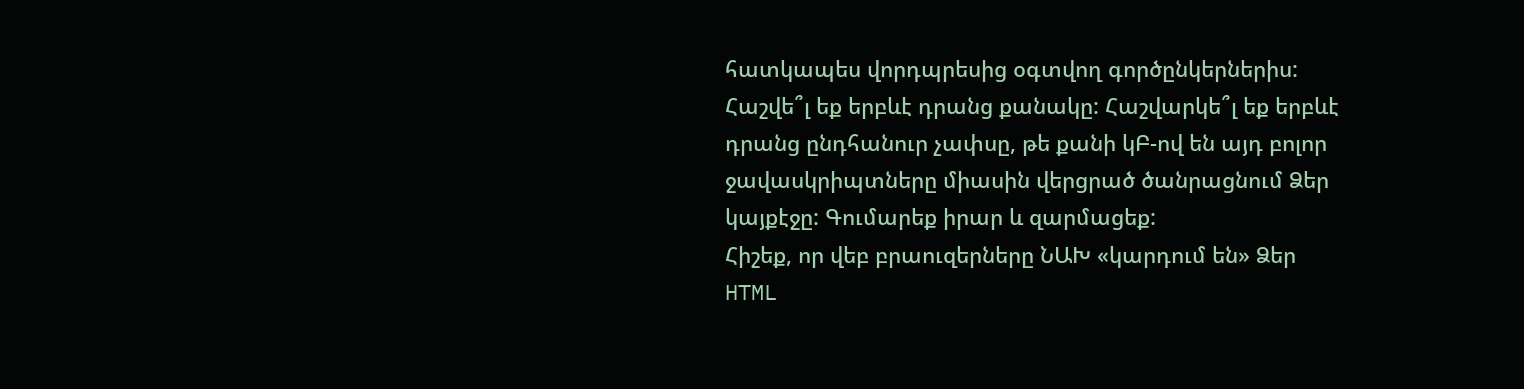հատկապես վորդպրեսից օգտվող գործընկերներիս:
Հաշվե՞լ եք երբևէ դրանց քանակը: Հաշվարկե՞լ եք երբևէ դրանց ընդհանուր չափսը, թե քանի կԲ-ով են այդ բոլոր ջավասկրիպտները միասին վերցրած ծանրացնում Ձեր կայքէջը: Գումարեք իրար և զարմացեք:
Հիշեք, որ վեբ բրաուզերները ՆԱԽ «կարդում են» Ձեր HTML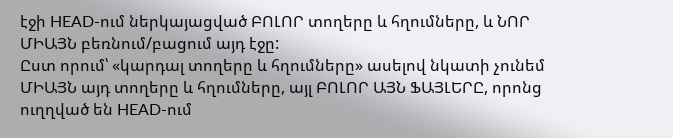էջի HEAD-ում ներկայացված ԲՈԼՈՐ տողերը և հղումները, և ՆՈՐ ՄԻԱՅՆ բեռնում/բացում այդ էջը:
Ըստ որում՝ «կարդալ տողերը և հղումները» ասելով նկատի չունեմ ՄԻԱՅՆ այդ տողերը և հղումները, այլ ԲՈԼՈՐ ԱՅՆ ՖԱՅԼԵՐԸ, որոնց ուղղված են HEAD-ում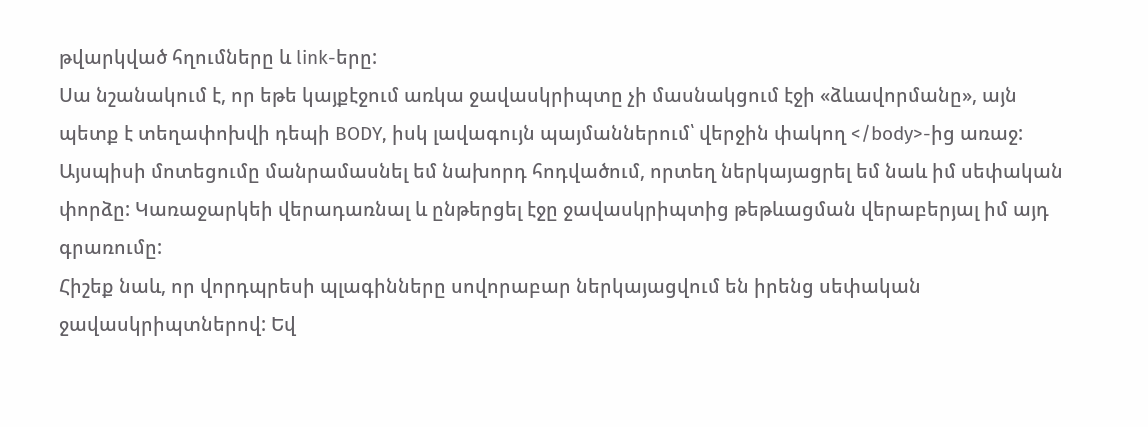թվարկված հղումները և link-երը:
Սա նշանակում է, որ եթե կայքէջում առկա ջավասկրիպտը չի մասնակցում էջի «ձևավորմանը», այն պետք է տեղափոխվի դեպի BODY, իսկ լավագույն պայմաններում՝ վերջին փակող </body>-ից առաջ:
Այսպիսի մոտեցումը մանրամասնել եմ նախորդ հոդվածում, որտեղ ներկայացրել եմ նաև իմ սեփական փորձը: Կառաջարկեի վերադառնալ և ընթերցել էջը ջավասկրիպտից թեթևացման վերաբերյալ իմ այդ գրառումը:
Հիշեք նաև, որ վորդպրեսի պլագինները սովորաբար ներկայացվում են իրենց սեփական ջավասկրիպտներով: Եվ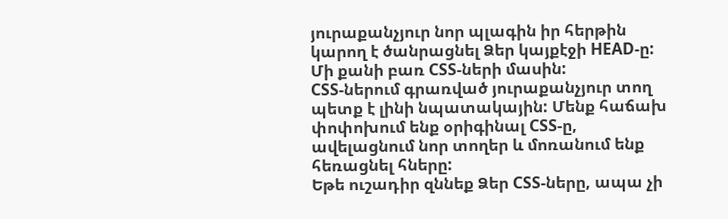յուրաքանչյուր նոր պլագին իր հերթին կարող է ծանրացնել Ձեր կայքէջի HEAD-ը:
Մի քանի բառ CSS-ների մասին:
CSS-ներում գրառված յուրաքանչյուր տող պետք է լինի նպատակային: Մենք հաճախ փոփոխում ենք օրիգինալ CSS-ը, ավելացնում նոր տողեր և մոռանում ենք հեռացնել հները:
Եթե ուշադիր զննեք Ձեր CSS-ները, ապա չի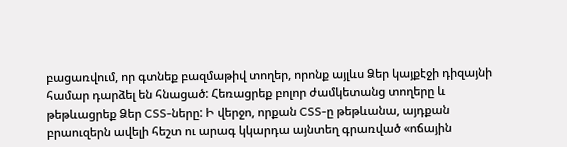բացառվում, որ գտնեք բազմաթիվ տողեր, որոնք այլևս Ձեր կայքէջի դիզայնի համար դարձել են հնացած: Հեռացրեք բոլոր ժամկետանց տողերը և թեթևացրեք Ձեր CSS-ները: Ի վերջո, որքան CSS-ը թեթևանա, այդքան բրաուզերն ավելի հեշտ ու արագ կկարդա այնտեղ գրառված «ոճային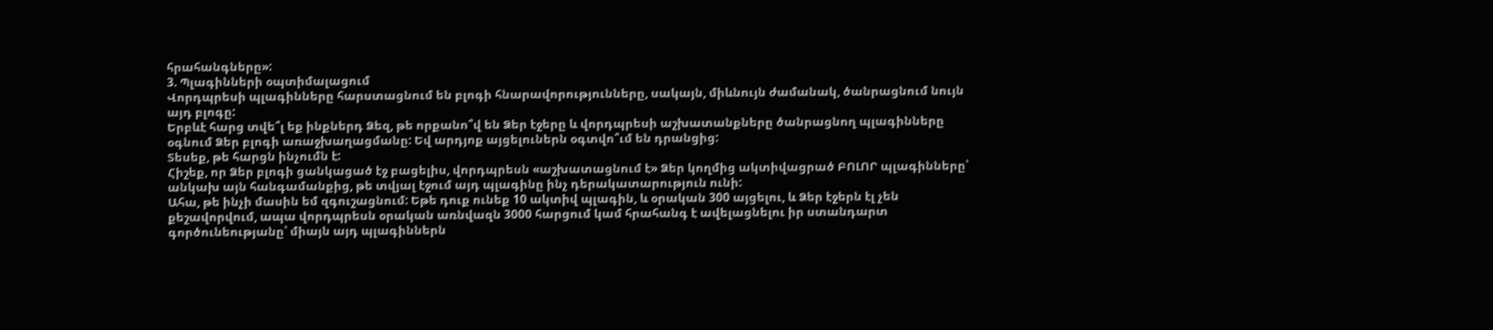հրահանգները»:
3. Պլագինների օպտիմալացում
Վորդպրեսի պլագինները հարստացնում են բլոգի հնարավորությունները, սակայն, միևնույն ժամանակ, ծանրացնում նույն այդ բլոգը:
Երբևէ հարց տվե՞լ եք ինքներդ Ձեզ, թե որքանո՞վ են Ձեր էջերը և վորդպրեսի աշխատանքները ծանրացնող պլագինները օգնում Ձեր բլոգի առաջխաղացմանը: Եվ արդյոք այցելուներն օգտվո՞ւմ են դրանցից:
Տեսեք, թե հարցն ինչումն է:
Հիշեք, որ Ձեր բլոգի ցանկացած էջ բացելիս, վորդպրեսն «աշխատացնում է» Ձեր կողմից ակտիվացրած ԲՈԼՈՐ պլագինները՝ անկախ այն հանգամանքից, թե տվյալ էջում այդ պլագինը ինչ դերակատարություն ունի:
Ահա, թե ինչի մասին եմ զգուշացնում: Եթե դուք ունեք 10 ակտիվ պլագին, և օրական 300 այցելու, և Ձեր էջերն էլ չեն քեշավորվում, ապա վորդպրեսն օրական առնվազն 3000 հարցում կամ հրահանգ է ավելացնելու իր ստանդարտ գործունեությանը՝ միայն այդ պլագիններն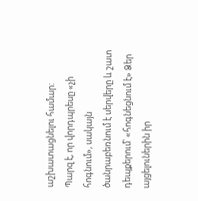աշխատացնելու համար:
Պարզ է, որ վորդպրեսը «չի հոգնում», սակայն ծանրաբեռնում է սերվերը և շատ դեպքերում՝ «հոգնեցնում է» Ձեր այցելուներին իր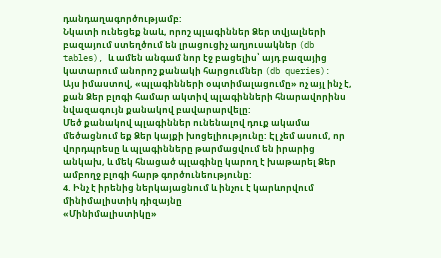դանդաղագործությամբ:
Նկատի ունեցեք նաև, որոշ պլագիններ Ձեր տվյալների բազայում ստեղծում են լրացուցիչ աղյուսակներ (db tables), և ամեն անգամ նոր էջ բացելիս՝ այդ բազայից կատարում անորոշ քանակի հարցումներ (db queries):
Այս իմաստով, «պլագինների օպտիմալացումը» ոչ այլ ինչ է, քան Ձեր բլոգի համար ակտիվ պլագինների հնարավորինս նվազագույն քանակով բավարարվելը:
Մեծ քանակով պլագիններ ունենալով դուք ակամա մեծացնում եք Ձեր կայքի խոցելիությունը: Էլ չեմ ասում, որ վորդպրեսը և պլագինները թարմացվում են իրարից անկախ, և մեկ հնացած պլագինը կարող է խաթարել Ձեր ամբողջ բլոգի հարթ գործունեությունը:
4. Ինչ է իրենից ներկայացնում և ինչու է կարևորվում մինիմալիստիկ դիզայնը
«Մինիմալիստիկը»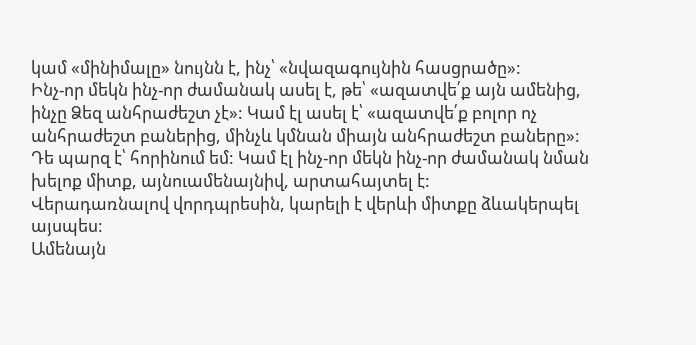կամ «մինիմալը» նույնն է, ինչ՝ «նվազագույնին հասցրածը»:
Ինչ-որ մեկն ինչ-որ ժամանակ ասել է, թե՝ «ազատվե՛ք այն ամենից, ինչը Ձեզ անհրաժեշտ չէ»: Կամ էլ ասել է՝ «ազատվե՛ք բոլոր ոչ անհրաժեշտ բաներից, մինչև կմնան միայն անհրաժեշտ բաները»: Դե պարզ է՝ հորինում եմ: Կամ էլ ինչ-որ մեկն ինչ-որ ժամանակ նման խելոք միտք, այնուամենայնիվ, արտահայտել է:
Վերադառնալով վորդպրեսին, կարելի է վերևի միտքը ձևակերպել այսպես:
Ամենայն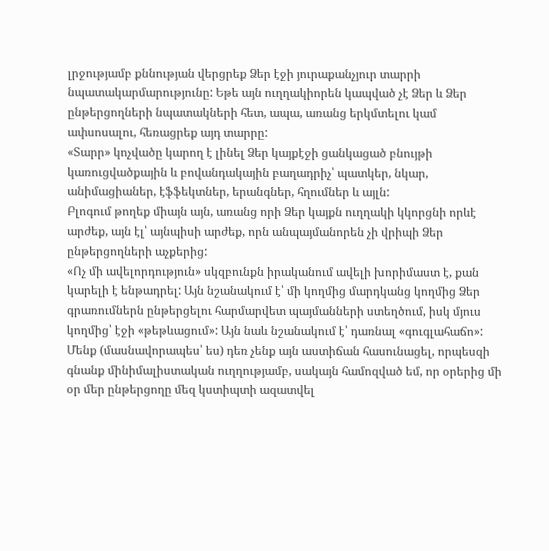լրջությամբ քննության վերցրեք Ձեր էջի յուրաքանչյուր տարրի նպատակարմարությունը: Եթե այն ուղղակիորեն կապված չէ Ձեր և Ձեր ընթերցողների նպատակների հետ, ապա, առանց երկմտելու կամ ափսոսալու, հեռացրեք այդ տարրը:
«Տարր» կոչվածը կարող է լինել Ձեր կայքէջի ցանկացած բնույթի կառուցվածքային և բովանդակային բաղադրիչ՝ պատկեր, նկար, անիմացիաներ, էֆֆեկտներ, երանգներ, հղումներ և այլն:
Բլոգում թողեք միայն այն, առանց որի Ձեր կայքն ուղղակի կկորցնի որևէ արժեք, այն էլ՝ այնպիսի արժեք, որն անպայմանորեն չի վրիպի Ձեր ընթերցողների աչքերից:
«Ոչ մի ավելորդություն» սկզբունքն իրականում ավելի խորիմաստ է, քան կարելի է ենթադրել: Այն նշանակում է՝ մի կողմից մարդկանց կողմից Ձեր գրառումներն ընթերցելու հարմարվետ պայմանների ստեղծում, իսկ մյուս կողմից՝ էջի «թեթևացում»: Այն նաև նշանակում է՝ դառնալ «գուգլահաճո»:
Մենք (մասնավորապես՝ ես) դեռ չենք այն աստիճան հասունացել, որպեսզի գնանք մինիմալիստական ուղղությամբ, սակայն համոզված եմ, որ օրերից մի օր մեր ընթերցողը մեզ կստիպտի ազատվել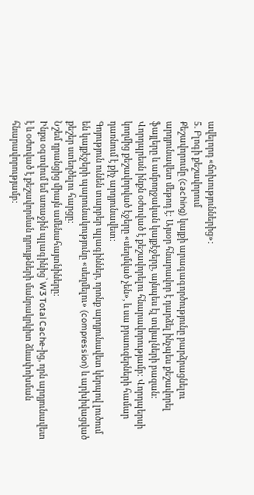ավելորդ «ճոխություններից»:
5. Բլոգի քեշավորում
Քեշավորումը (caching) կայքի արագագործությունը բարձրացնելու արդյունավետ մեթոդ է: Այսօր հնարավոր է դարձել ինչպես քեշավորել ֆայլերը և ամբողջական կայքէջերը, այնպես էլ տվյալների բազան:
Վորդպրեսն ինքն օժտված է քեշավորելու հնարավորությամբ: Վորդպերսի կողմից քեշավորված էջերը «սեղմված չեն», և սա բրաուզերների համար դառնում է քիչ արդյունավետ:
Գոյություն ունեն տարբեր պլագիններ, որոնք արդյունավետ կերպով լուծում են կայքէջերի պարունակությունը «սեղմելու» (compression) և արխիվացված քեշեր ստեղծելու հարցը:
Նշեմ դրանցից միայն ամենահայտնիները:
Ինքս օգտվում եմ առաջին պլագինից՝ W3 Total Cache-ից, որն արդյունավետ է և օժտված է քեշավորման դրույթների մանրակրկիտ ձևափոխման հնարավորությամբ: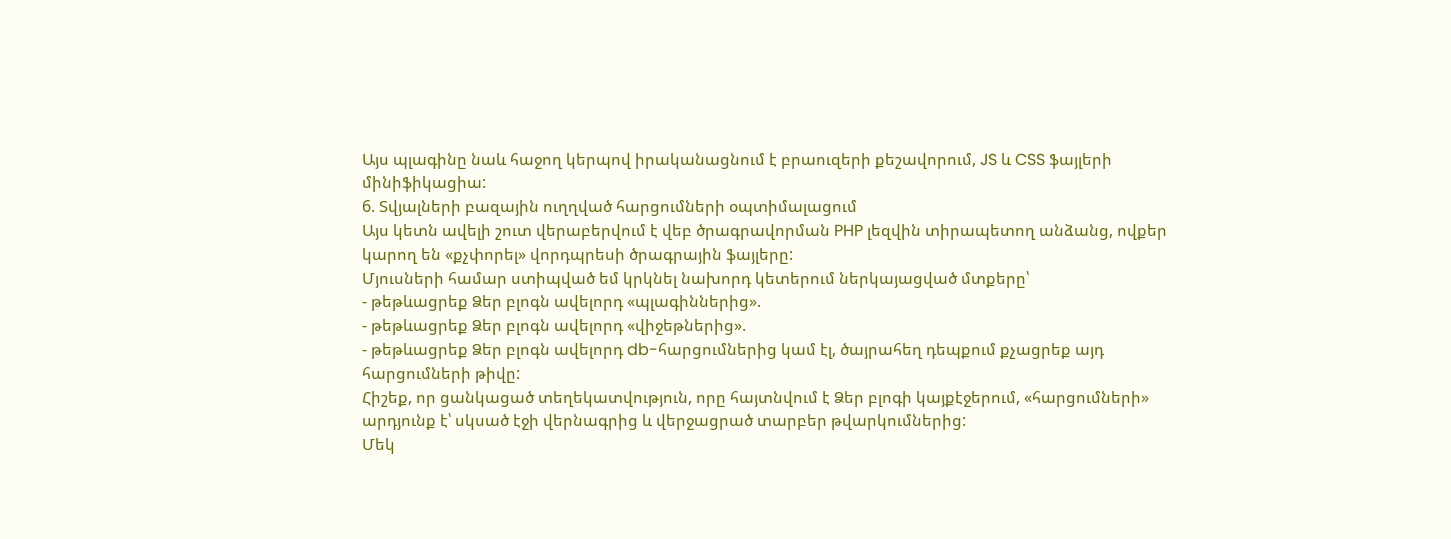Այս պլագինը նաև հաջող կերպով իրականացնում է բրաուզերի քեշավորում, JS և CSS ֆայլերի մինիֆիկացիա:
6. Տվյալների բազային ուղղված հարցումների օպտիմալացում
Այս կետն ավելի շուտ վերաբերվում է վեբ ծրագրավորման PHP լեզվին տիրապետող անձանց, ովքեր կարող են «քչփորել» վորդպրեսի ծրագրային ֆայլերը:
Մյուսների համար ստիպված եմ կրկնել նախորդ կետերում ներկայացված մտքերը՝
- թեթևացրեք Ձեր բլոգն ավելորդ «պլագիններից».
- թեթևացրեք Ձեր բլոգն ավելորդ «վիջեթներից».
- թեթևացրեք Ձեր բլոգն ավելորդ db-հարցումներից կամ էլ, ծայրահեղ դեպքում քչացրեք այդ հարցումների թիվը:
Հիշեք, որ ցանկացած տեղեկատվություն, որը հայտնվում է Ձեր բլոգի կայքէջերում, «հարցումների» արդյունք է՝ սկսած էջի վերնագրից և վերջացրած տարբեր թվարկումներից:
Մեկ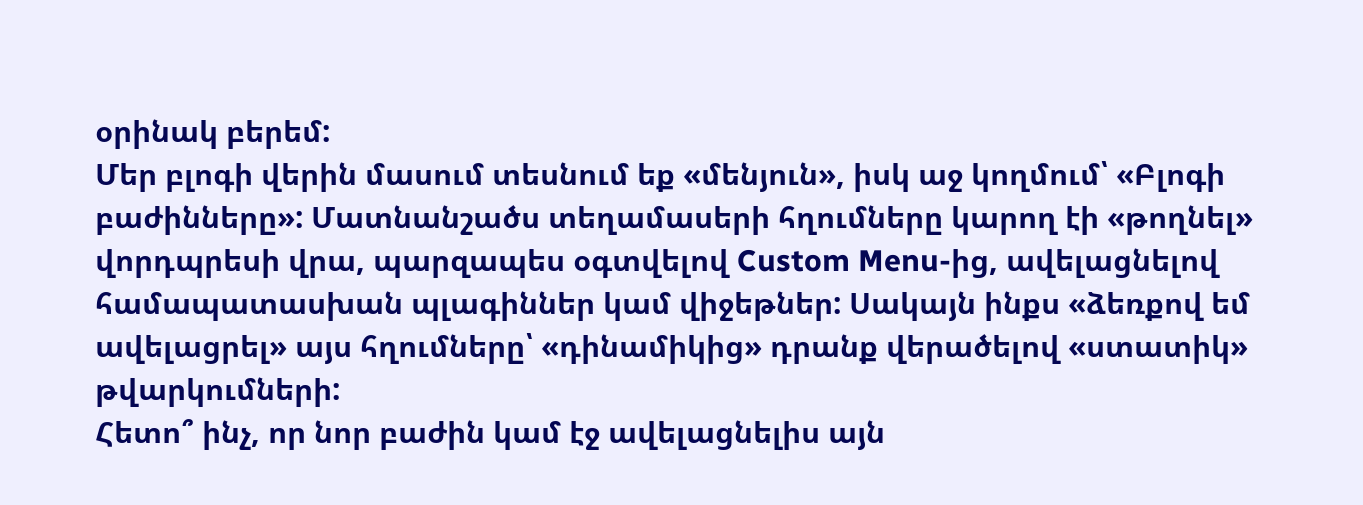օրինակ բերեմ:
Մեր բլոգի վերին մասում տեսնում եք «մենյուն», իսկ աջ կողմում՝ «Բլոգի բաժինները»: Մատնանշածս տեղամասերի հղումները կարող էի «թողնել» վորդպրեսի վրա, պարզապես օգտվելով Custom Menu-ից, ավելացնելով համապատասխան պլագիններ կամ վիջեթներ: Սակայն ինքս «ձեռքով եմ ավելացրել» այս հղումները՝ «դինամիկից» դրանք վերածելով «ստատիկ» թվարկումների:
Հետո՞ ինչ, որ նոր բաժին կամ էջ ավելացնելիս այն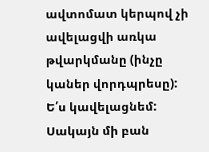ավտոմատ կերպով չի ավելացվի առկա թվարկմանը (ինչը կաներ վորդպրեսը): Ե՛ս կավելացնեմ: Սակայն մի բան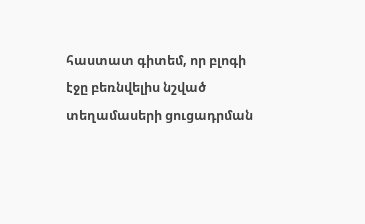հաստատ գիտեմ, որ բլոգի էջը բեռնվելիս նշված տեղամասերի ցուցադրման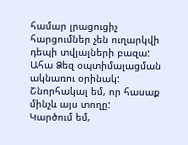համար լրացուցիչ հարցումներ չեն ուղարկվի դեպի տվյալների բազա:
Ահա Ձեզ օպտիմալացման ակնառու օրինակ:
Շնորհակալ եմ, որ հասաք մինչև այս տողը:
Կարծում եմ,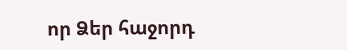որ Ձեր հաջորդ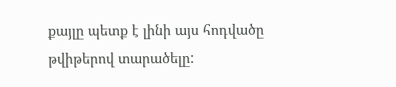քայլը պետք է լինի այս հոդվածը թվիթերով տարածելը: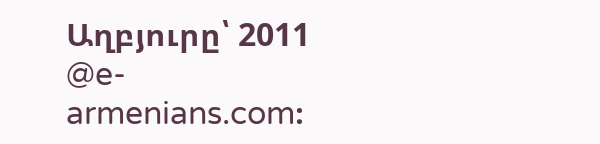Աղբյուրը՝ 2011 @e-armenians.com։